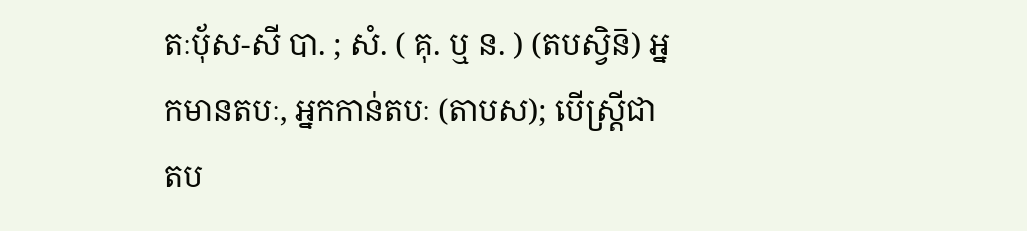តៈប៉័ស-សី បា. ; សំ. ( គុ. ឬ ន. ) (តបស្វិន៑) អ្នកមានតបៈ, អ្នកកាន់តបៈ (តាបស); បើស្ត្រីជា តប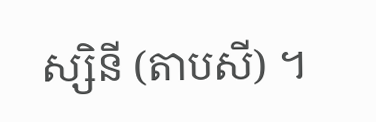ស្សិនី (តាបសី) ។